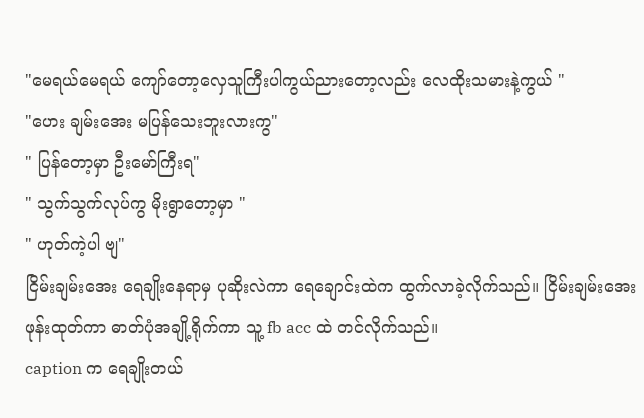"မေရယ်မေရယ် ကျော်တော့လှေသူကြီးပါကွယ်ညားတော့လည်း လေထိုးသမားနဲ့ကွယ် "
"ဟေး ချမ်းအေး မပြန်သေးဘူးလားကွ"
" ပြန်တော့မှာ ဦးမော်ကြီးရ"
" သွက်သွက်လုပ်ကွ မိုးရွာတော့မှာ "
" ဟုတ်ကဲ့ပါ ဗျ"
ငြိမ်းချမ်းအေး ရေချိုးနေရာမှ ပုဆိုးလဲကာ ရေချောင်းထဲက ထွက်လာခဲ့လိုက်သည်။ ငြိမ်းချမ်းအေး ဖုန်းထုတ်ကာ ဓာတ်ပုံအချို့ရိုက်ကာ သူ့ fb acc ထဲ တင်လိုက်သည်။
caption က ရေချိုးတယ်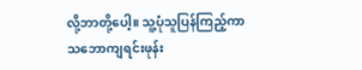လို့ဘာတို့ပေါ့။ သူ့ပုံသူပြန်ကြည့်ကာ သဘောကျရင်းဖုန်း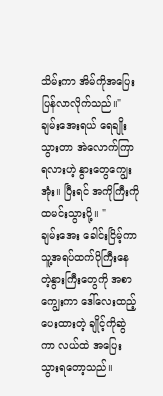သိမ်းကာ အိမ်ကိုအပြေးပြန်လာလိုက်သည်။" ချမ်းအေးရယ် ရေချိုးသွားတာ အဲလောက်ကြာရလားဟဲ့ နွားတွေကျွေးအုံး။ ပြီးရင် အကိုကြီးကို ထမင်းသွားပို့။ "
ချမ်းအေး ခေါင်းငြိမ့်ကာ သူ့အရပ်ထက်ပိုကြီးနေတဲ့နွားကြီးတွေကို အစာကျွေးကာ ဒေါ်လေးထည့်ပေးထားတဲ့ ချိုင့်ကိုဆွဲကာ လယ်ထဲ အပြေးသွားရတော့သည်။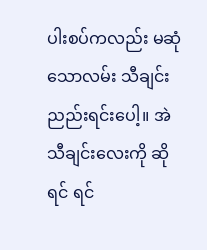ပါးစပ်ကလည်း မဆုံသောလမ်း သီချင်းညည်းရင်းပေါ့။ အဲသီချင်းလေးကို ဆိုရင် ရင်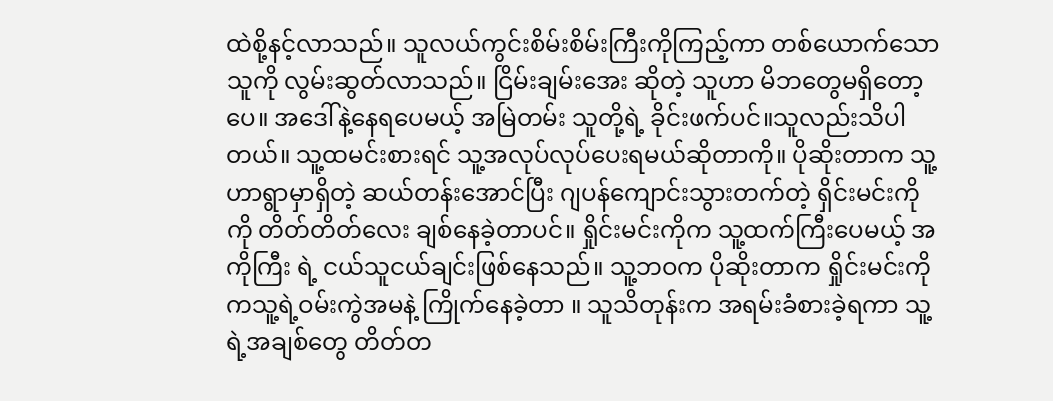ထဲစို့နင့်လာသည်။ သူလယ်ကွင်းစိမ်းစိမ်းကြီးကိုကြည့်ကာ တစ်ယောက်သောသူကို လွမ်းဆွတ်လာသည်။ ငြိမ်းချမ်းအေး ဆိုတဲ့ သူဟာ မိဘတွေမရှိတော့ပေ။ အဒေါ်နဲ့နေရပေမယ့် အမြဲတမ်း သူတို့ရဲ့ ခိုင်းဖက်ပင်။သူလည်းသိပါတယ်။ သူ့ထမင်းစားရင် သူ့အလုပ်လုပ်ပေးရမယ်ဆိုတာကို။ ပိုဆိုးတာက သူ့ဟာရွာမှာရှိတဲ့ ဆယ်တန်းအောင်ပြီး ဂျပန်ကျောင်းသွားတက်တဲ့ ရှိင်းမင်းကို ကို တိတ်တိတ်လေး ချစ်နေခဲ့တာပင်။ ရှိုင်းမင်းကိုက သူ့ထက်ကြီးပေမယ့် အကိုကြီး ရဲ့ ငယ်သူငယ်ချင်းဖြစ်နေသည်။ သူ့ဘဝက ပိုဆိုးတာက ရှိုင်းမင်းကို ကသူ့ရဲ့ဝမ်းကွဲအမနဲ့ ကြိုက်နေခဲ့တာ ။ သူသိတုန်းက အရမ်းခံစားခဲ့ရကာ သူ့ရဲ့အချစ်တွေ တိတ်တ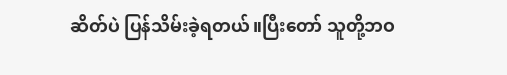ဆိတ်ပဲ ပြန်သိမ်းခဲ့ရတယ်။ပြီးတော် သူတို့ဘဝ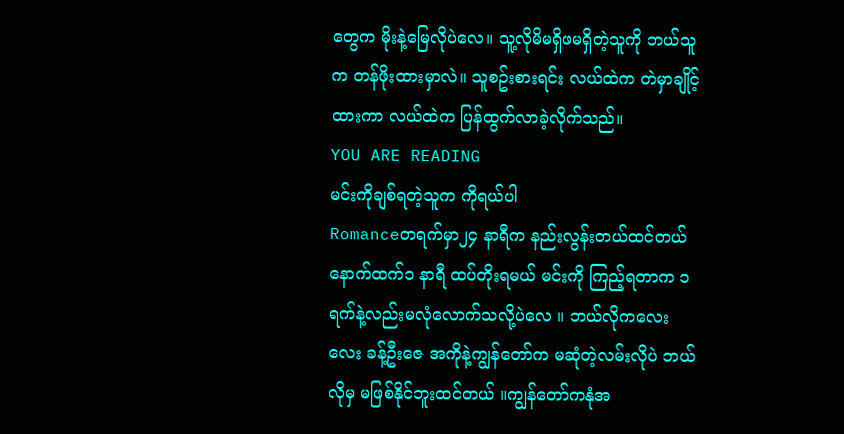တွေက မိုးနဲ့မြေလိုပဲလေ။ သူ့လိုမိမရှိဖမရှိတဲ့သူကို ဘယ်သူက တန်ဖိုးထားမှာလဲ။ သူစဥ်းစားရင်း လယ်ထဲက တဲမှာချိုင့်ထားကာ လယ်ထဲက ပြန်ထွက်လာခဲ့လိုက်သည်။
YOU ARE READING
မင်းကိုချစ်ရတဲ့သူက ကိုရယ်ပါ
Romanceတရက်မှာ၂၄ နာရီက နည်းလွန်းတယ်ထင်တယ် နောက်ထက်၁ နာရီ ထပ်တိုးရမယ် မင်းကို ကြည့်ရတာက ၁ ရက်နဲ့လည်းမလုံလောက်သလို့ပဲလေ ။ ဘယ်လိုကလေးလေး ခန့်ဦးဇေ အကိုနဲ့ကျွန်တော်က မဆုံတဲ့လမ်းလိုပဲ ဘယ်လိုမှ မဖြစ်နိုင်ဘူးထင်တယ် ။ကျွန်တော်ကနုံအ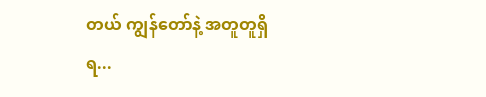တယ် ကျွန်တော်နဲ့ အတူတူရှိရ...